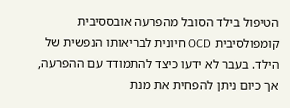הטיפול בילד הסובל מהפרעה אובססיבית קומפולסיבית OCD חיונית לבריאותו הנפשית של הילד. בעבר לא ידעו כיצד להתמודד עם ההפרעה, אך כיום ניתן להפחית את מנת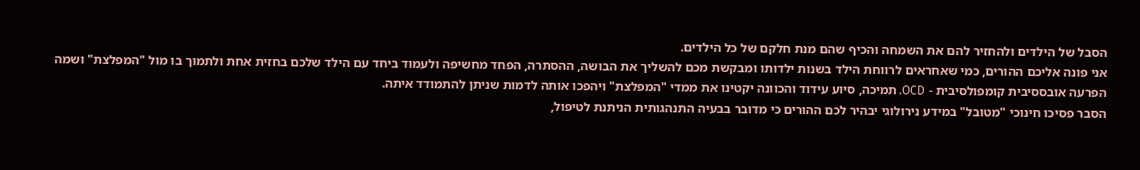הסבל של הילדים ולהחזיר להם את השמחה והכיף שהם מנת חלקם של כל הילדים.
אני פונה אליכם ההורים, כמי שאחראים לרווחת הילד בשנות ילדותו ומבקשת מכם להשליך את הבושה, ההסתרה, הפחד מחשיפה ולעמוד ביחד עם הילד שלכם בחזית אחת ולתמוך בו מול "המפלצת" ושמה הפרעה אובססיבית קומפולסיבית - OCD. תמיכה, סיוע עידוד והכוונה יקטינו את ממדי "המפלצת" ויהפכו אותה לדמות שניתן להתמודד איתה.
הסבר פסיכו חינוכי "מטובל" במידע נירולוגי יבהיר לכם ההורים כי מדובר בבעיה התנהגותית הניתנת לטיפול,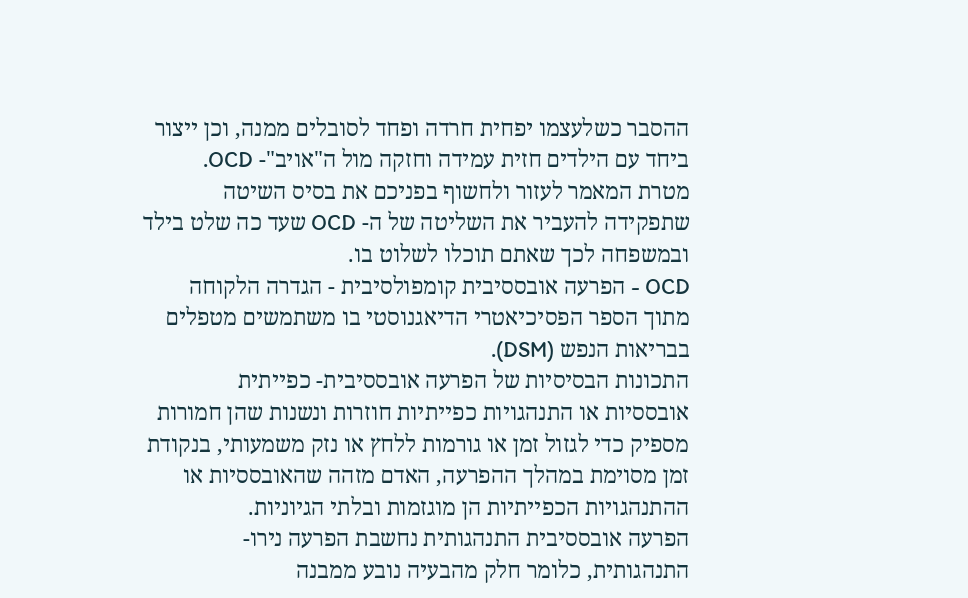ההסבר כשלעצמו יפחית חרדה ופחד לסובלים ממנה, וכן ייצור ביחד עם הילדים חזית עמידה וחזקה מול ה"אויב"- OCD.
מטרת המאמר לעזור ולחשוף בפניכם את בסיס השיטה שתפקידה להעביר את השליטה של ה- OCD שעד כה שלט בילד ובמשפחה לכך שאתם תוכלו לשלוט בו.
OCD - הפרעה אובססיבית קומפולסיבית - הגדרה הלקוחה מתוך הספר הפסיכיאטרי הדיאגנוסטי בו משתמשים מטפלים בבריאות הנפש (DSM).
התכונות הבסיסיות של הפרעה אובססיבית- כפייתית
אובססיות או התנהגויות כפייתיות חוזרות ונשנות שהן חמורות מספיק כדי לגזול זמן או גורמות ללחץ או נזק משמעותי, בנקודת זמן מסוימת במהלך ההפרעה, האדם מזהה שהאובססיות או ההתנהגויות הכפייתיות הן מוגזמות ובלתי הגיוניות.
הפרעה אובססיבית התנהגותית נחשבת הפרעה נירו- התנהגותית, כלומר חלק מהבעיה נובע ממבנה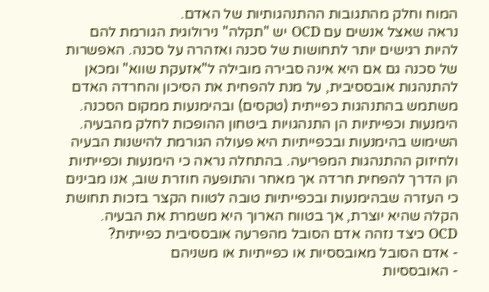המוח וחלק מהתגובות ההתנהגותיות של האדם.
נראה שאצל אנשים עם OCD יש "תקלה" נירולוגית הגורמת להם להיות רגישים יותר לתחושות של סכנה ואזהרה על סכנה. האפשרות של סכנה גם אם היא אינה סבירה מובילה ל"אזעקת שווא" ומכאן להתנהגות אובססיבית, על מנת להפחית את הסיכון והחרדה האדם משתמש בהתנהגות כפייתית (טקסים) ובהימנעות ממקום הסכנה.
הימנעות וכפייתיות הן התנהגויות ביטחון ההופכות לחלק מהבעיה. השימוש בהימנעות ובכפייתיות היא פעולה הגורמת להישנות הבעיה ולחיזוק ההתנהגות המפריעה. בהתחלה נראה כי הימנעות וכפייתיות הן הדרך להפחית חרדה אך מאחר והתופעה חוזרת שוב, אנו מבינים כי העזרה שבהימנעות ובכפייתיות טובה לטווח הקצר בזכות תחושת הקלה שהיא יוצרת, אך בטווח הארוך היא משמרת את הבעיה.
OCD כיצד נזהה אדם הסובל מהפרעה אובססיבית כפייתית?
- אדם הסובל מאובססיות או כפייתיות או משניהם
- האובססיות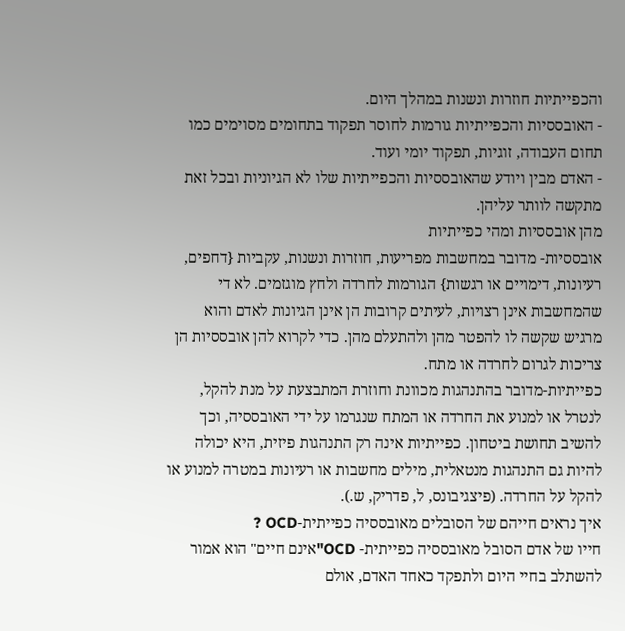והכפייתיות חוזרות ונשנות במהלך היום.
- האובססיות והכפייתיות גורמות לחוסר תפקוד בתחומים מסוימים כמו תחום העבודה, זוגיות, תפקוד יומי ועוד.
- האדם מבין ויודע שהאובססיות והכפייתיות שלו לא הגיוניות ובכל זאת מתקשה לוותר עליהן.
מהן אובססיות ומהי כפייתיות
אובססיות- מדובר במחשבות מפריעות, חוזרות ונשנות, עקביות {דחפים, רעיונות, דימויים או רגשות} הגורמות לחרדה ולחץ מוגזמים. לא די שהמחשבות אינן רצויות, לעיתים קרובות הן אינן הגיונות לאדם והוא מרגיש שקשה לו להפטר מהן ולהתעלם מהן. כדי לקרוא להן אובססיות הן צריכות לגרום לחרדה או מתח.
כפייתיות-מדובר בהתנהגות מכוונת וחוזרת המתבצעת על מנת להקל, לנטרל או למנוע את החרדה או המתח שנגרמו על ידי האובססיה, וכך להשיב תחושת ביטחון. כפייתיות אינה רק התנהגות פיזית, היא יכולה להיות גם התנהגות מנטאלית, מילים מחשבות או רעיונות במטרה למנוע או להקל על החרדה. (פיצגיבונס, ל, פדריק, ש.).
איך נראים חייהם של הסובלים מאובססיה כפייתית-OCD ?
חייו של אדם הסובל מאובססיה כפייתית- OCD"אינם חיים" הוא אמור להשתלב בחיי היום ולתפקד כאחד האדם, אולם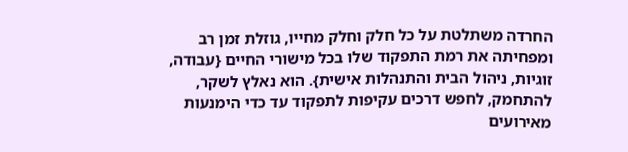החרדה משתלטת על כל חלק וחלק מחייו, גוזלת זמן רב ומפחיתה את רמת התפקוד שלו בכל מישורי החיים {עבודה, זוגיות, ניהול הבית והתנהלות אישית}. הוא נאלץ לשקר, להתחמק, לחפש דרכים עקיפות לתפקוד עד כדי הימנעות מאירועים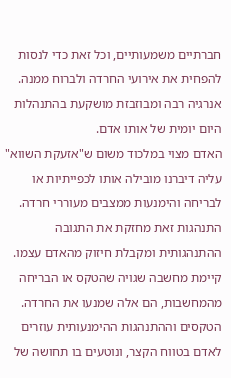חברתיים משמעותיים, וכל זאת כדי לנסות להפחית את אירועי החרדה ולברוח ממנה. אנרגיה רבה ומבוזבזת מושקעת בהתנהלות היום יומית של אותו אדם.
האדם מצוי במלכוד משום ש"אזעקת השווא" עליה דיברנו מובילה אותו לכפייתיות או לבריחה והימנעות ממצבים מעוררי חרדה. התנהגות זאת מחזקת את התגובה ההתנהגותית ומקבלת חיזוק מהאדם עצמו. קיימת מחשבה שגויה שהטקס או הבריחה מהמחשבות, הם אלה שמנעו את החרדה. הטקסים וההתנהגות ההימנעותית עוזרים לאדם בטווח הקצר, ונוטעים בו תחושה של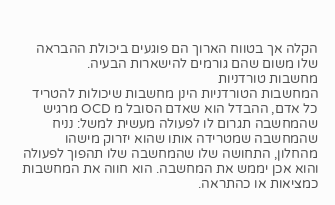הקלה אך בטווח הארוך הם פוגעים ביכולת ההבראה שלו משום שהם גורמים להישארות הבעיה.
מחשבות טורדניות
המחשבות הטורדניות הינן מחשבות שיכולות להטריד כל אדם, ההבדל הוא שאדם הסובל מ OCD מרגיש שהמחשבה תגרום לו לפעולה מעשית למשל: נניח שהמחשבה שמטרידה אותו שהוא יזרוק מישהו מהחלון, התחושה שלו שהמחשבה שלו תהפוך לפעולה והוא אכן יממש את המחשבה. הוא חווה את המחשבות כמציאות או כהתראה.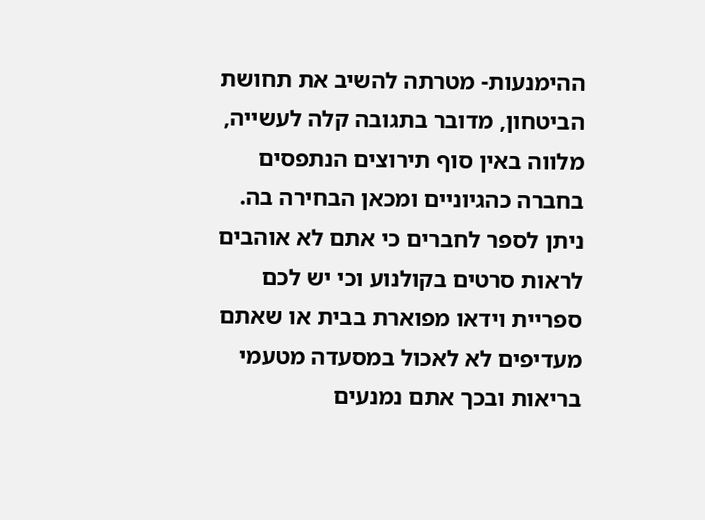ההימנעות- מטרתה להשיב את תחושת הביטחון, מדובר בתגובה קלה לעשייה, מלווה באין סוף תירוצים הנתפסים בחברה כהגיוניים ומכאן הבחירה בה. ניתן לספר לחברים כי אתם לא אוהבים לראות סרטים בקולנוע וכי יש לכם ספריית וידאו מפוארת בבית או שאתם מעדיפים לא לאכול במסעדה מטעמי בריאות ובכך אתם נמנעים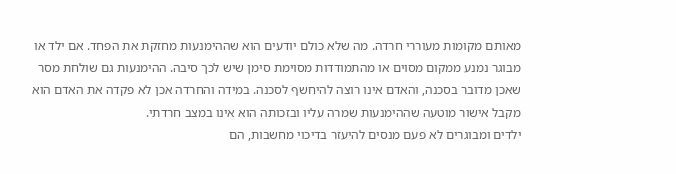מאותם מקומות מעוררי חרדה. מה שלא כולם יודעים הוא שההימנעות מחזקת את הפחד. אם ילד או מבוגר נמנע ממקום מסוים או מהתמודדות מסוימת סימן שיש לכך סיבה. ההימנעות גם שולחת מסר שאכן מדובר בסכנה, והאדם אינו רוצה להיחשף לסכנה. במידה והחרדה אכן לא פקדה את האדם הוא מקבל אישור מוטעה שההימנעות שמרה עליו ובזכותה הוא אינו במצב חרדתי.
ילדים ומבוגרים לא פעם מנסים להיעזר בדיכוי מחשבות, הם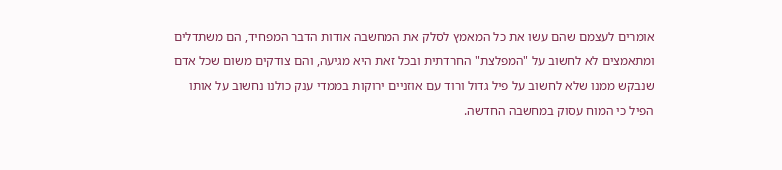אומרים לעצמם שהם עשו את כל המאמץ לסלק את המחשבה אודות הדבר המפחיד, הם משתדלים ומתאמצים לא לחשוב על "המפלצת" החרדתית ובכל זאת היא מגיעה, והם צודקים משום שכל אדם שנבקש ממנו שלא לחשוב על פיל גדול ורוד עם אוזניים ירוקות בממדי ענק כולנו נחשוב על אותו הפיל כי המוח עסוק במחשבה החדשה.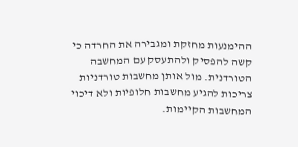ההימנעות מחזקת ומגבירה את החרדה כי קשה להפסיק ולהתעסק עם המחשבה הטורדנית. מול אותן מחשבות טורדניות צריכות להגיע מחשבות חלופיות ולא דיכוי המחשבות הקיימות.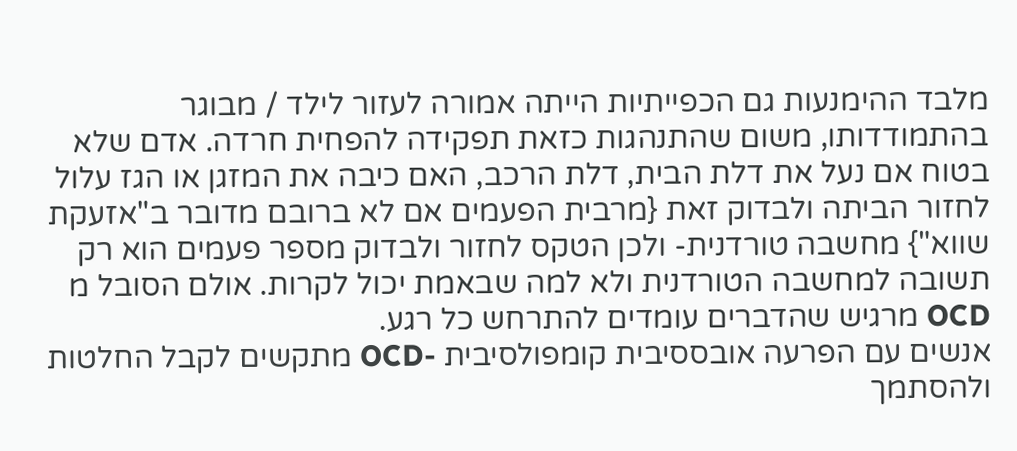מלבד ההימנעות גם הכפייתיות הייתה אמורה לעזור לילד / מבוגר בהתמודדותו, משום שהתנהגות כזאת תפקידה להפחית חרדה. אדם שלא בטוח אם נעל את דלת הבית, דלת הרכב, האם כיבה את המזגן או הגז עלול לחזור הביתה ולבדוק זאת {מרבית הפעמים אם לא ברובם מדובר ב"אזעקת שווא"} מחשבה טורדנית- ולכן הטקס לחזור ולבדוק מספר פעמים הוא רק תשובה למחשבה הטורדנית ולא למה שבאמת יכול לקרות. אולם הסובל מ OCD מרגיש שהדברים עומדים להתרחש כל רגע.
אנשים עם הפרעה אובססיבית קומפולסיבית -OCD מתקשים לקבל החלטות ולהסתמך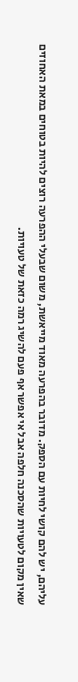עליהם, יש להם קושי לחיות עם הספק. מדובר בהפרעה מאוד מייאשת, משום שבעלי ההפרעה רוצים להיות בטוחים במאת האחוזים שאין מקום לטעויות שהסכנה חלפה אבל אי אפשר אף פעם להשיג רמה כזאת של טעויות.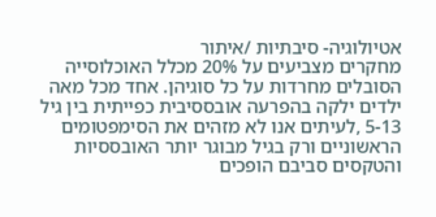אטיולוגיה- סיבתיות /איתור
מחקרים מצביעים על 20% מכלל האוכלוסייה הסובלים מחרדות על כל סוגיהן. אחד מכל מאה ילדים ילקה בהפרעה אובססיבית כפייתית בין גיל 5-13 ,לעיתים אנו לא מזהים את הסימפטומים הראשוניים ורק בגיל מבוגר יותר האובססיות והטקסים סביבם הופכים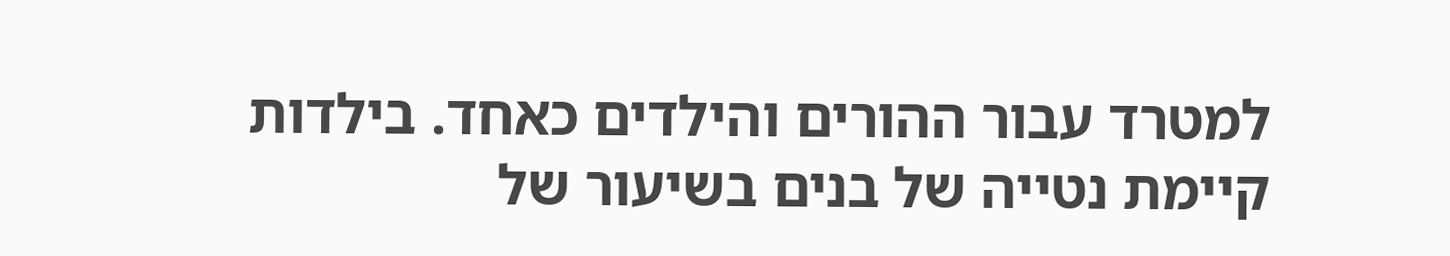למטרד עבור ההורים והילדים כאחד. בילדות קיימת נטייה של בנים בשיעור של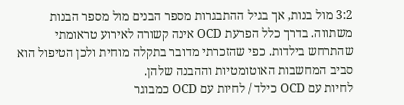3:2 מול בנות, אך בגיל ההתבגרות מספר הבנים מול מספר הבנות משתווה. בדרך כלל הפרעת OCD אינה קשורה לאירוע טראומתי שהתרחש בילדות. כפי שהזכרתי מדובר בתקלה מוחית ולכן הטיפול הוא סביב המחשבות האוטומטיות וההבנה שלהן.
לחיות עם OCD כילד / לחיות עם OCD כמבוגר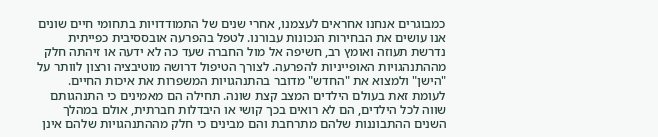כמבוגרים אנחנו אחראים לעצמנו, אחרי שנים של התמודדויות בתחומי חיים שונים אנו עושים את הבחירות הנכונות עבורנו. לטפל בהפרעה אובססיבית כפייתית נדרשת תעוזה ואומץ רב, חשיפה אל מול החברה שעד כה לא ידעה או זיהתה חלק מההתנהגויות האופייניות להפרעה. לצורך הטיפול דרושה מוטיבציה ורצון לוותר על "הישן" ולמצוא את "החדש" מדובר בהתנהגויות המשפרות את איכות החיים.
לעומת זאת בעולם הילדים המצב קצת שונה. תחילה הם מאמינים כי התנהגותם שווה לכל הילדים, הם לא רואים בכך קושי או היבדלות חברתית, אולם במהלך השנים ההתבוננות שלהם מתרחבת והם מבינים כי חלק מההתנהגויות שלהם אינן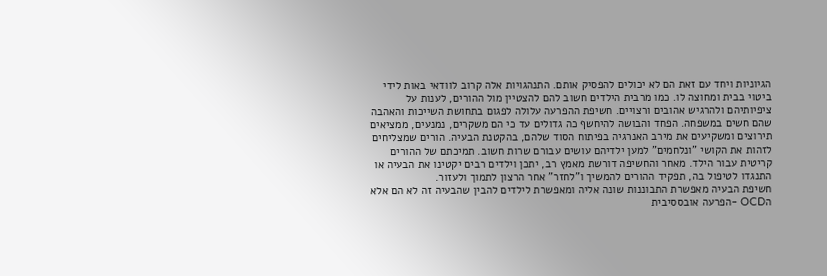הגיוניות ויחד עם זאת הם לא יכולים להפסיק אותם. התנהגויות אלה קרוב לוודאי באות לידי ביטוי בבית ומחוצה לו. כמו מרבית הילדים חשוב להם להצטיין מול ההורים, לענות על ציפיותיהם ולהרגיש אהובים ורצויים. חשיפת ההפרעה עלולה לפגום בתחושת השייכות והאהבה שהם חשים במשפחה. הפחד והבושה להיחשף כה גדולים עד כי הם משקרים, נמנעים, ממציאים תירוצים ומשקיעים את מירב האנרגיה בפיתוח הסוד שלהם, בהקטנת הבעיה. הורים שמצליחים לזהות את הקושי "ונלחמים" למען ילדיהם עושים עבורם שרות חשוב. תמיכתם של ההורים קריטית עבור הילד. מאחר והחשיפה דורשת מאמץ רב, יתכן וילדים רבים יקטינו את הבעיה או התנגדו לטיפול בה, תפקיד ההורים להמשיך ו"לחזר" אחר הרצון לתמוך ולעזור.
חשיפת הבעיה מאפשרת התבוננות שונה אליה ומאפשרת לילדים להבין שהבעיה זה לא הם אלא הOCD -הפרעה אובססיבית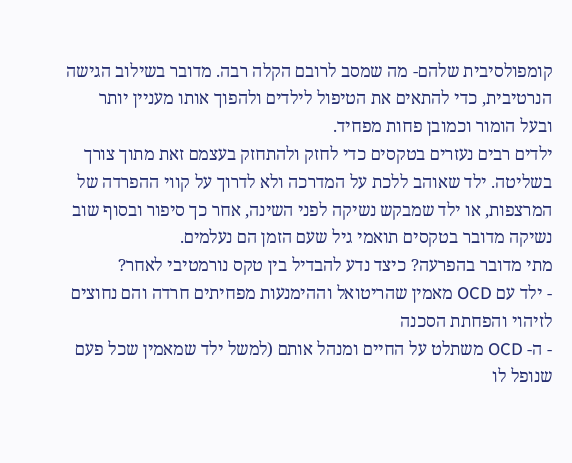קומפולסיבית שלהם- מה שמסב לרובם הקלה רבה. מדובר בשילוב הגישה הנרטיבית, כדי להתאים את הטיפול לילדים ולהפוך אותו מעניין יותר ובעל הומור וכמובן פחות מפחיד.
ילדים רבים נעזרים בטקסים כדי לחזק ולהתחזק בעצמם זאת מתוך צורך בשליטה. ילד שאוהב ללכת על המדרכה ולא לדרוך על קווי ההפרדה של המרצפות, או ילד שמבקש נשיקה לפני השינה, אחר כך סיפור ובסוף שוב נשיקה מדובר בטקסים תואמי גיל שעם הזמן הם נעלמים.
מתי מדובר בהפרעה? כיצד נדע להבדיל בין טקס נורמטיבי לאחר?
- ילד עם OCD מאמין שהריטואל וההימנעות מפחיתים חרדה והם נחוצים לזיהוי והפחתת הסכנה
- ה- OCD משתלט על החיים ומנהל אותם (למשל ילד שמאמין שכל פעם שנופל לו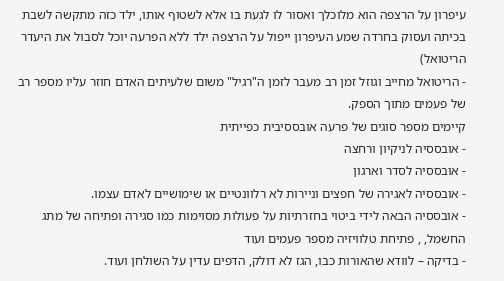עיפרון על הרצפה הוא מלוכלך ואסור לו לגעת בו אלא לשטוף אותו, ילד כזה מתקשה לשבת בכיתה ועסוק בחרדה שמע העיפרון ייפול על הרצפה ילד ללא הפרעה יוכל לסבול את היעדר הריטואל)
- הריטואל מחייב וגוזל זמן רב מעבר לזמן ה"רגיל" משום שלעיתים האדם חוזר עליו מספר רב של פעמים מתוך הספק.
קיימים מספר סוגים של פרעה אובססיבית כפייתית
- אובססיה לניקיון ורחצה
- אובססיה לסדר וארגון
- אובססיה לאגירה של חפצים וניירות לא רלוונטיים או שימושיים לאדם עצמו.
- אובססיה הבאה לידי ביטוי בחזרתיות על פעולות מסוימות כמו סגירה ופתיחה של מתג החשמל, , פתיחת טלוויזיה מספר פעמים ועוד
- בדיקה – לוודא שהאורות כבו, הגז לא דולק, הדפים עדין על השולחן ועוד.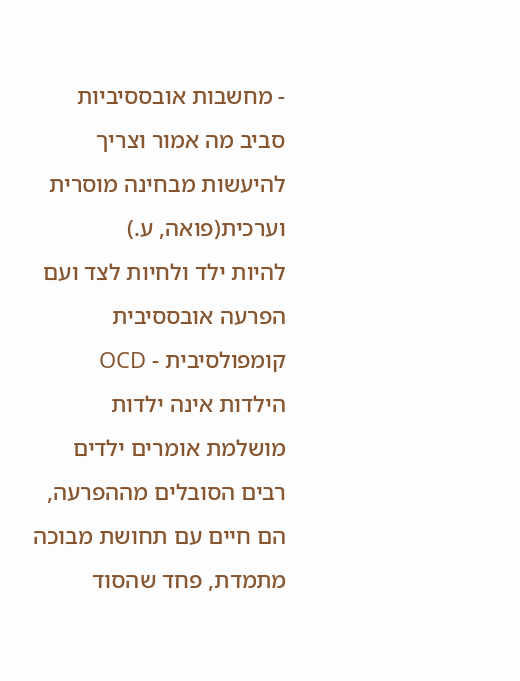- מחשבות אובססיביות סביב מה אמור וצריך להיעשות מבחינה מוסרית וערכית(פואה, ע.)
להיות ילד ולחיות לצד ועם הפרעה אובססיבית קומפולסיבית - OCD
הילדות אינה ילדות מושלמת אומרים ילדים רבים הסובלים מההפרעה, הם חיים עם תחושת מבוכה מתמדת, פחד שהסוד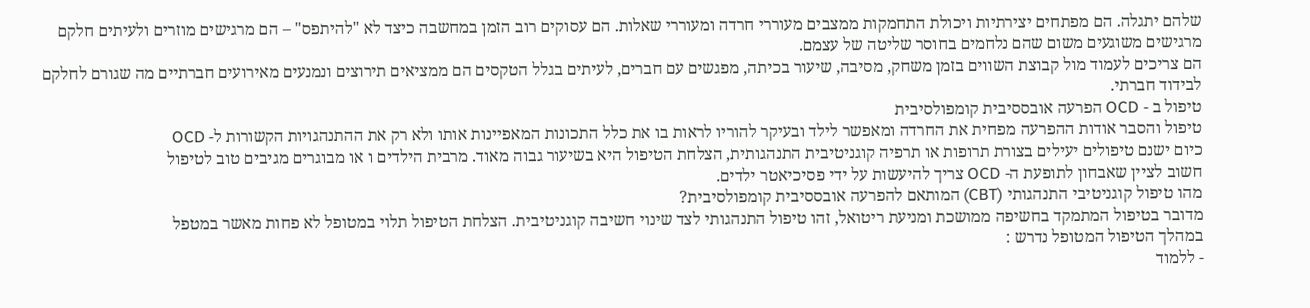שלהם יתגלה. הם מפתחים יצירתיות ויכולת התחמקות ממצבים מעוררי חרדה ומעוררי שאלות. הם עסוקים רוב הזמן במחשבה כיצד לא "להיתפס" – הם מרגישים מוזרים ולעיתים חלקם מרגישים משוגעים משום שהם נלחמים בחוסר שליטה של עצמם.
הם צריכים לעמוד מול קבוצת השווים בזמן משחק, מסיבה, שיעור בכיתה, מפגשים עם חברים, לעיתים בגלל הטקסים הם ממציאים תירוצים ונמנעים מאירועים חברתיים מה שגורם לחלקם לבידוד חברתי.
טיפול ב - OCD הפרעה אובססיבית קומפולסיבית
טיפול והסבר אודות ההפרעה מפחית את החרדה ומאפשר לילד ובעיקר להוריו לראות בו את כלל התכונות המאפיינות אותו ולא רק את ההתנהגויות הקשורות ל- OCD
כיום ישנם טיפולים יעילים בצורת תרופות או תרפיה קוגניטיבית התנהגותית, הצלחת הטיפול היא בשיעור גבוה מאוד. מרבית הילדים ו או מבוגרים מגיבים טוב לטיפול
חשוב לציין שאבחון לתופעת ה- OCD צריך להיעשות על ידי פסיכיאטר ילדים.
מהו טיפול קוגניטיבי התנהגותי (CBT) המותאם להפרעה אובססיבית קומפולסיבית?
מדובר בטיפול המתמקד בחשיפה ממושכת ומניעת ריטואל, זהו טיפול התנהגותי לצד שינוי חשיבה קוגניטיבית. הצלחת הטיפול תלוי במטופל לא פחות מאשר במטפל
במהלך הטיפול המטופל נדרש :
- ללמוד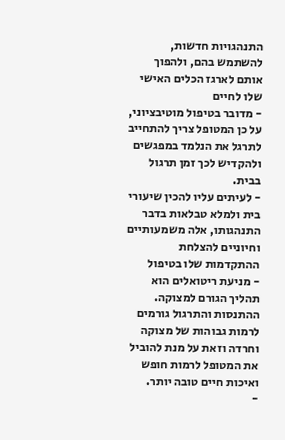התנהגויות חדשות, להשתמש בהם, ולהפוך אותם לארגז הכלים האישי שלו לחיים
- מדובר בטיפול מוטיבציוני, על כן המטופל צריך להתחייב לתרגל את הנלמד במפגשים ולהקדיש לכך זמן תרגול בבית.
- לעיתים עליו להכין שיעורי בית ולמלא טבלאות בדבר התנהגותו, אלה משמעותיים וחיוניים להצלחת ההתקדמות שלו בטיפול
- מניעת ריטואלים הוא תהליך הגורם למצוקה. ההתנסות והתרגול גורמים לרמות גבוהות של מצוקה וחרדה וזאת על מנת להוביל את המטופל לרמות חופש ואיכות חיים טובה יותר.
-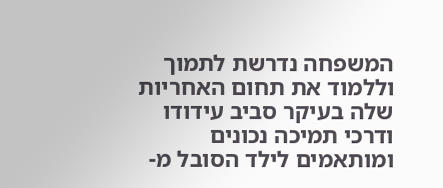המשפחה נדרשת לתמוך וללמוד את תחום האחריות שלה בעיקר סביב עידודו ודרכי תמיכה נכונים ומותאמים לילד הסובל מ-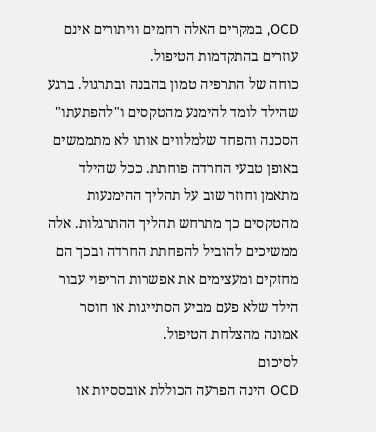OCD, במקרים האלה רחמים וויתורים אינם עוזרים בהתקדמות הטיפול.
כוחה של התרפיה טמון בהבנה ובתרגול. ברגע שהילד לומד להימנע מהטקסים ו"להפתעתו" הסכנה והפחד שלמלווים אותו לא מתממשים באופן טבעי החרדה פוחתת. ככל שהילד מתאמן וחוזר שוב על תהליך ההימנעות מהטקסים כך מתרחש תהליך ההתרגלות. אלה ממשיכים להוביל להפחתת החרדה ובכך הם מחזקים ומעצימים את אפשרות הריפוי עבור הילד שלא פעם מביע הסתייגות או חוסר אמונה מהצלחת הטיפול.
לסיכום
OCD הינה הפרעה הכוללת אובססיות או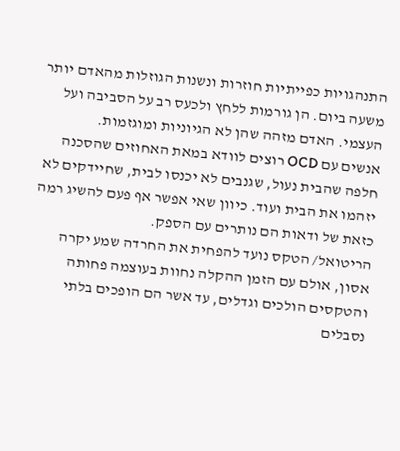התנהגויות כפייתיות חוזרות ונשנות הגוזלות מהאדם יותר משעה ביום. הן גורמות ללחץ ולכעס רב על הסביבה ועל העצמי. האדם מזהה שהן לא הגיוניות ומוגזמות.
אנשים עם OCD רוצים לוודא במאת האחוזים שהסכנה חלפה שהבית נעול, שגנבים לא יכנסו לבית, שחיידקים לא יזהמו את הבית ועוד. כיוון שאי אפשר אף פעם להשיג רמה כזאת של ודאות הם נותרים עם הספק.
הריטואל/ הטקס נועד להפחית את החרדה שמע יקרה אסון, אולם עם הזמן ההקלה נחוות בעוצמה פחותה והטקסים הולכים וגדלים, עד אשר הם הופכים בלתי נסבלים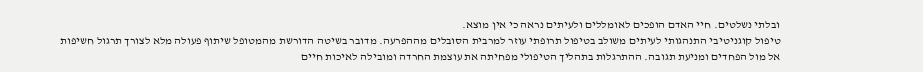ובלתי נשלטים. חיי האדם הופכים לאומללים ולעיתים נראה כי אין מוצא.
טיפול קוגניטיבי התנהגותי לעיתים משולב בטיפול תרופתי עוזר למרבית הסובלים מההפרעה. מדובר בשיטה הדורשת מהמטופל שיתוף פעולה מלא לצורך תרגול חשיפות אל מול הפחדים ומניעת תגובה. ההתרגלות בתהליך הטיפולי מפחיתה את עוצמת החרדה ומובילה לאיכות חיים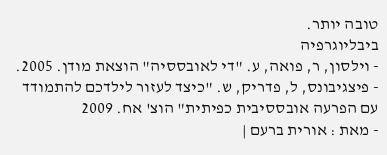טובה יותר.
ביבליוגרפיה
- וילסון, ר, פואה, ע. "די לאובססיה" הוצאת מודן. 2005.
- פיצגיבונס, ל, פדריק, ש. "כיצד לעזור לילדכם להתמודד עם הפרעה אובססיבית כפיתית" הוצ' אח. 2009
- מאת : אורית ברעם |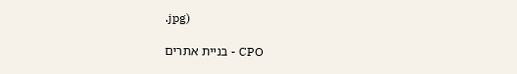.jpg)

CPO - בניית אתרים